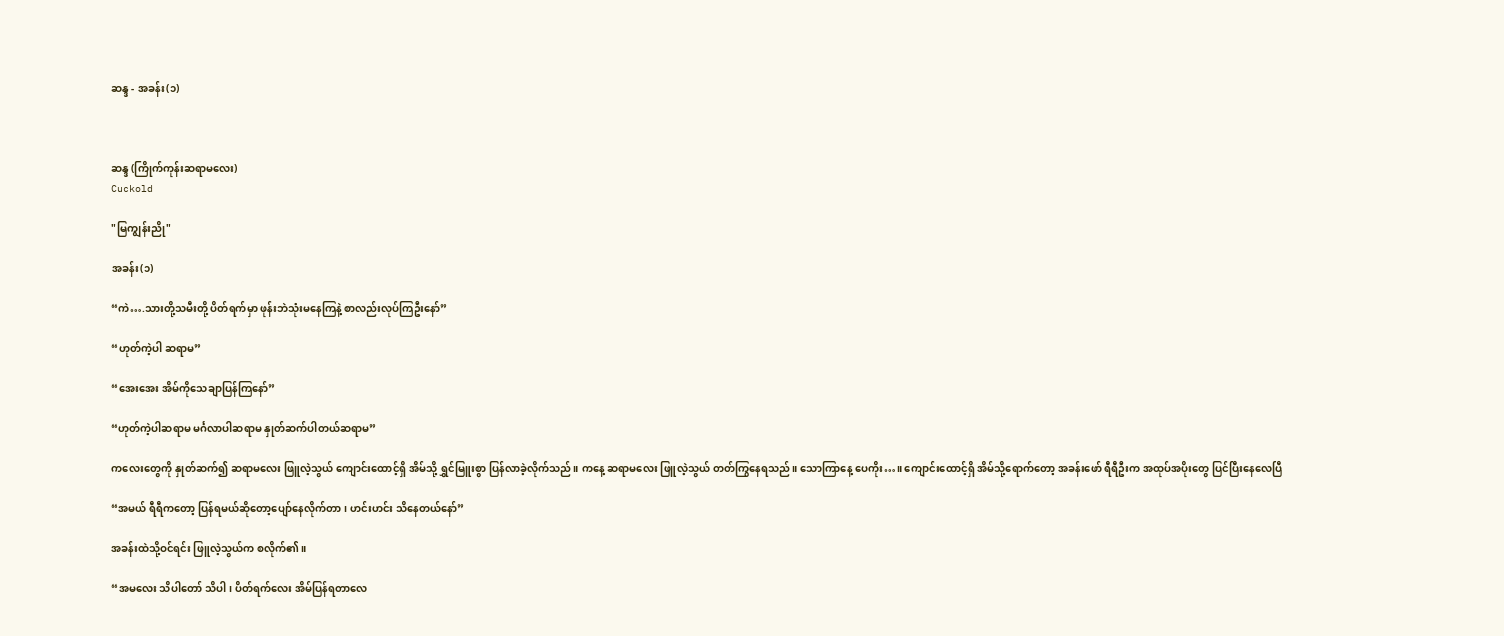ဆန္ဒ - အခန်း(၁)



ဆန္ဒ (ကြိုက်ကုန်းဆရာမလေး)
Cuckold

"မြကျွန်းညို"

အခန်း(၁)

“ကဲ….သားတို့သမီးတို့ ပိတ်ရက်မှာ ဖုန်းဘဲသုံးမနေကြနဲ့ စာလည်းလုပ်ကြဦးနော်”

“ဟုတ်ကဲ့ပါ ဆရာမ”

“အေးအေး အိမ်ကိုသေချာပြန်ကြနော်”

“ဟုတ်ကဲ့ပါဆရာမ မင်္ဂလာပါဆရာမ နှုတ်ဆက်ပါတယ်ဆရာမ”

ကလေးတွေကို နှုတ်ဆက်၍ ဆရာမလေး ဖြူလဲ့သွယ် ကျောင်းထောင့်ရှိ အိမ်သို့ ရွှင်မြူးစွာ ပြန်လာခဲ့လိုက်သည်။ ကနေ့ ဆရာမလေး ဖြူလဲ့သွယ် တတ်ကြွနေရသည်။ သောကြာနေ့ ပေကိုး…။ ကျောင်းထောင့်ရှိ အိမ်သို့ရောက်တော့ အခန်းဖော် ရီရီဦးက အထုပ်အပိုးတွေ ပြင်ပြီးနေလေပြီ

“အမယ် ရီရီကတော့ ပြန်ရမယ်ဆိုတော့ပျော်နေလိုက်တာ၊ ဟင်းဟင်း သိနေတယ်နော်”

အခန်းထဲသို့ဝင်ရင်း ဖြူလဲ့သွယ်က စလိုက်၏။

“အမလေး သိပါတော် သိပါ၊ ပိတ်ရက်လေး အိမ်ပြန်ရတာလေ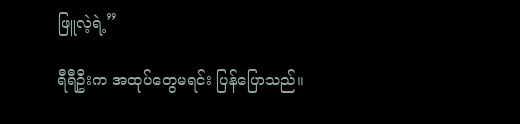ဖြူလဲ့ရဲ့”

ရီရီဦးက အထုပ်တွေမရင်း ပြန်ပြောသည်။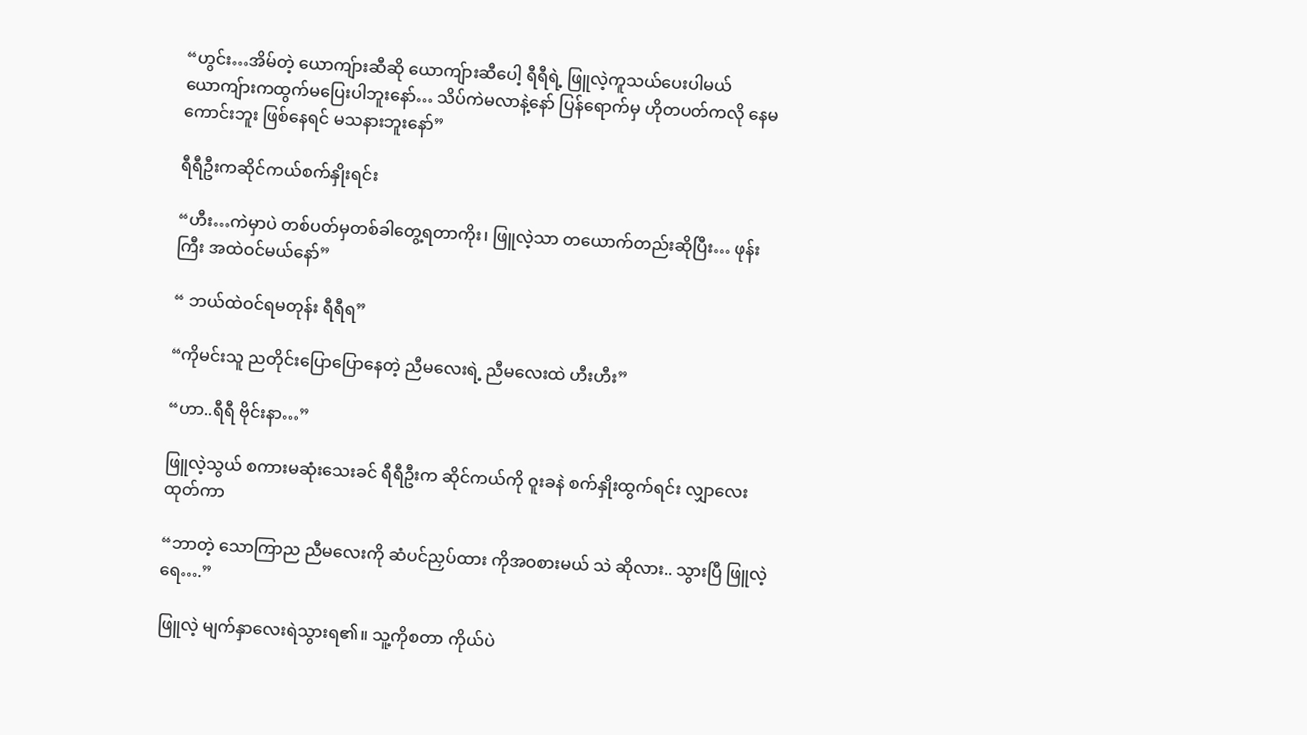“ဟွင်း…အိမ်တဲ့ ယောကျ်ားဆီဆို ယောကျ်ားဆီပေါ့ ရီရီရဲ့ ဖြူလဲ့ကူသယ်ပေးပါမယ် ယောကျ်ားကထွက်မပြေးပါဘူးနော်… သိပ်ကဲမလာနဲ့နော် ပြန်ရောက်မှ ဟိုတပတ်ကလို နေမကောင်းဘူး ဖြစ်နေရင် မသနားဘူးနော်”

ရီရီဦးကဆိုင်ကယ်စက်နှိုးရင်း

“ဟီး…ကဲမှာပဲ တစ်ပတ်မှတစ်ခါတွေ့ရတာကိုး၊ ဖြူလဲ့သာ တယောက်တည်းဆိုပြီး… ဖုန်းကြီး အထဲဝင်မယ်နော်”

“ ဘယ်ထဲဝင်ရမတုန်း ရီရီရ”

“ကိုမင်းသူ ညတိုင်းပြောပြောနေတဲ့ ညီမလေးရဲ့ ညီမလေးထဲ ဟီးဟီး”

“ဟာ..ရီရီ ဗိုင်းနာ…”

ဖြူလဲ့သွယ် စကားမဆုံးသေးခင် ရီရီဦးက ဆိုင်ကယ်ကို ဝူးခနဲ စက်နှိုးထွက်ရင်း လျှာလေး ထုတ်ကာ

“ဘာတဲ့ သောကြာည ညီမလေးကို ဆံပင်ညှပ်ထား ကိုအဝစားမယ် သဲ ဆိုလား.. သွားပြီ ဖြူလဲ့ရေ….”

ဖြူလဲ့ မျက်နှာလေးရဲသွားရ၏။ သူ့ကိုစတာ ကိုယ်ပဲ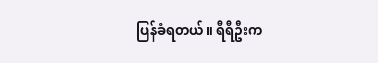ပြန်ခံရတယ်။ ရီရီဦးက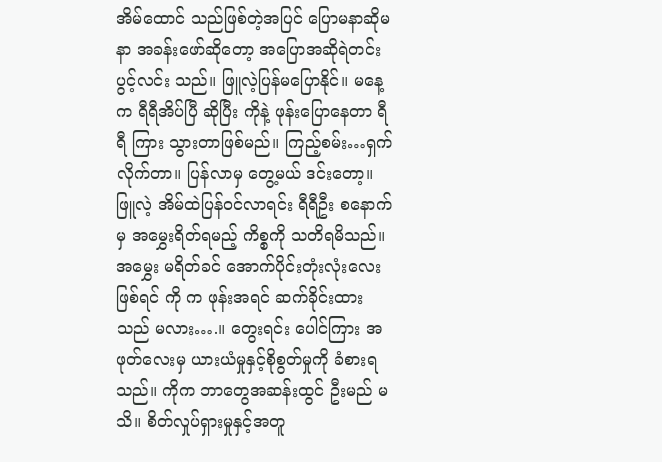အိမ်ထောင် သည်ဖြစ်တဲ့အပြင် ပြောမနာဆိုမနာ အခန်းဖော်ဆိုတော့ အပြောအဆိုရဲတင်း ပွင့်လင်း သည်။ ဖြူလဲ့ပြန်မပြောနိုင်။ မနေ့က ရီရီအိပ်ပြီ ဆိုပြီး ကိုနဲ့ ဖုန်းပြောနေတာ ရီရီ ကြား သွားတာဖြစ်မည်။ ကြည့်စမ်း…ရှက်လိုက်တာ။ ပြန်လာမှ တွေ့မယ် ဒင်းတော့။ ဖြူလဲ့ အိမ်ထဲပြန်ဝင်လာရင်း ရီရီဦး စနောက်မှ အမွှေးရိတ်ရမည့် ကိစ္စကို သတိရမိသည်။ အမွှေး မရိတ်ခင် အောက်ပိုင်းတုံးလုံးလေးဖြစ်ရင် ကို က ဖုန်းအရင် ဆက်ခိုင်းထားသည် မလား….။ တွေးရင်း ပေါင်ကြား အဖုတ်လေးမှ ယားယံမှုနှင့်စိုစွတ်မှုကို ခံစားရသည်။ ကိုက ဘာတွေအဆန်းထွင် ဦးမည် မသိ။ စိတ်လှုပ်ရှားမှုနှင့်အတူ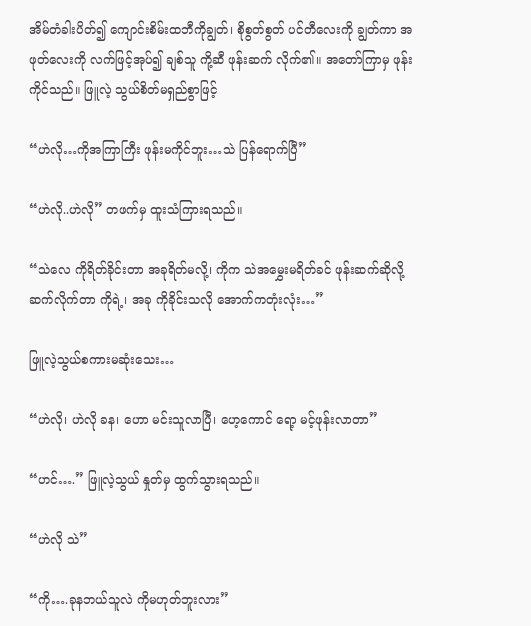အိမ်တံခါးပိတ်၍ ကျောင်းစိမ်းထဘီကိုချွတ်၊ စိုစွတ်စွတ် ပင်တီလေးကို ချွတ်ကာ အဖုတ်လေးကို လက်ဖြင့်အုပ်၍ ချစ်သူ ကို့ဆီ ဖုန်းဆက် လိုက်၏။ အတော်ကြာမှ ဖုန်းကိုင်သည်။ ဖြူလဲ့ သွယ်စိတ်မရှည်စွာဖြင့်

“ဟဲလို…ကိုအကြာကြီး ဖုန်းမကိုင်ဘူး…သဲ ပြန်ရောက်ပြီ”

“ဟဲလို..ဟဲလို” တဖက်မှ ထူးသံကြားရသည်။

“သဲလေ ကိုရိတ်ခိုင်းတာ အခုရိတ်မလို့၊ ကိုက သဲအမွှေးမရိတ်ခင် ဖုန်းဆက်ဆိုလို့ ဆက်လိုက်တာ ကိုရဲ့၊ အခု ကိုခိုင်းသလို အောက်ကတုံးလုံး…”

ဖြူလဲ့သွယ်စကားမဆုံးသေး…

“ဟဲလို၊ ဟဲလို ခန၊ ဟော မင်းသူလာပြီ၊ ဟေ့ကောင် ရော့ မင့်ဖုန်းလာတာ”

“ဟင်….” ဖြူလဲ့သွယ် နှုတ်မှ ထွက်သွားရသည်။

“ဟဲလို သဲ”

“ကို….ခုနဘယ်သူလဲ ကိုမဟုတ်ဘူးလား”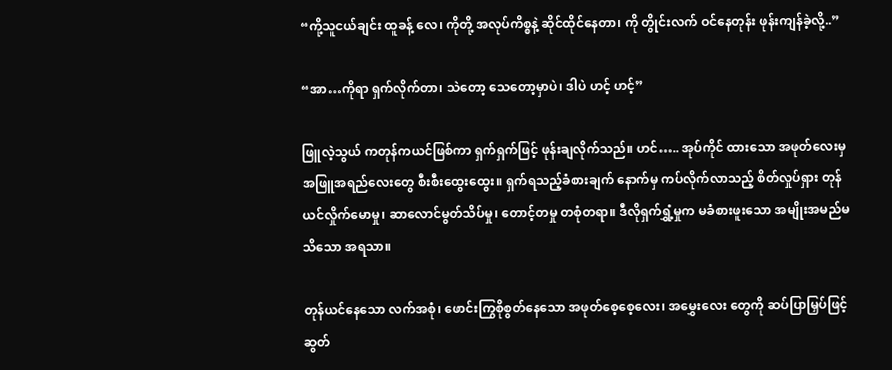“ကို့သူငယ်ချင်း ထူခန့် လေ၊ ကိုတို့ အလုပ်ကိစ္စနဲ့ ဆိုင်ထိုင်နေတာ၊ ကို တွိုင်းလက် ဝင်နေတုန်း ဖုန်းကျန်ခဲ့လို့..”

“အာ…ကိုရာ ရှက်လိုက်တာ၊ သဲတော့ သေတော့မှာပဲ၊ ဒါပဲ ဟင့် ဟင့်”

ဖြူလဲ့သွယ် ကတုန်ကယင်ဖြစ်ကာ ရှက်ရှက်ဖြင့် ဖုန်းချလိုက်သည်။ ဟင်….. အုပ်ကိုင် ထားသော အဖုတ်လေးမှ အဖြူအရည်လေးတွေ စီးစီးထွေးထွေး။ ရှက်ရသည့်ခံစားချက် နောက်မှ ကပ်လိုက်လာသည့် စိတ်လှုပ်ရှား တုန်ယင်လှိုက်မောမှု၊ ဆာလောင်မွတ်သိပ်မှု၊ တောင့်တမှု တစုံတရာ။ ဒီလိုရှက်ရွှံ့မှုက မခံစားဖူးသော အမျိုးအမည်မသိသော အရသာ။

တုန်ယင်နေသော လက်အစုံ၊ ဖောင်းကြွစိုစွတ်နေသော အဖုတ်စေ့စေ့လေး၊ အမွှေးလေး တွေကို ဆပ်ပြာမြှပ်ဖြင့် ဆွတ်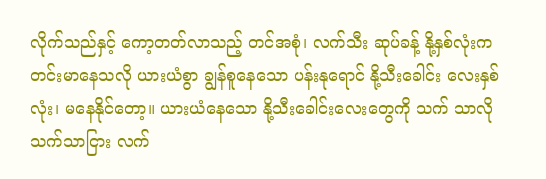လိုက်သည်နှင့် ကော့တတ်လာသည့် တင်အစုံ၊ လက်သီး ဆုပ်ခန့် နို့နှစ်လုံးက တင်းမာနေသလို ယားယံစွာ ချွန်စူနေသော ပန်းနုရောင် နို့သီးခေါင်း လေးနှစ်လုံး၊ မနေနိုင်တော့။ ယားယံနေသော နို့သီးခေါင်းလေးတွေကို သက် သာလို သက်သာငြား လက်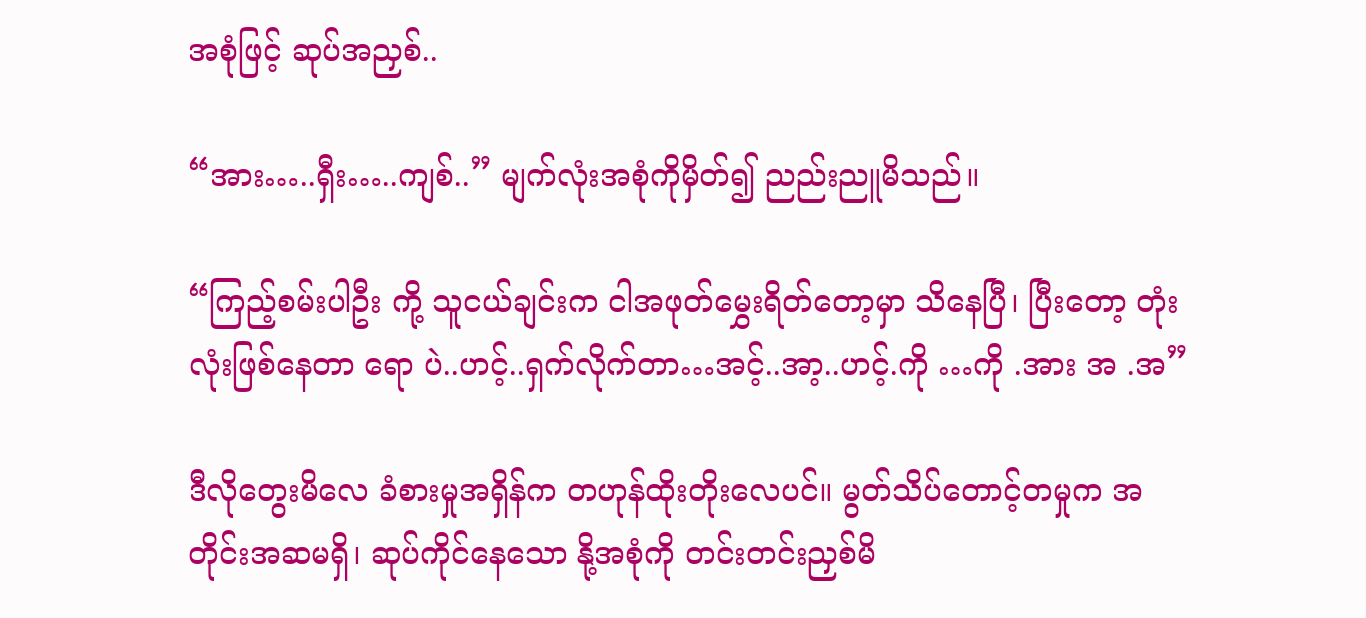အစုံဖြင့် ဆုပ်အညှစ်..

“အား…..ရှီး…..ကျစ်..” မျက်လုံးအစုံကိုမှိတ်၍ ညည်းညူမိသည်။

“ကြည့်စမ်းပါဦး ကို့ သူငယ်ချင်းက ငါအဖုတ်မွှေးရိတ်တော့မှာ သိနေပြီ၊ ပြီးတော့ တုံးလုံးဖြစ်နေတာ ရော ပဲ..ဟင့်..ရှက်လိုက်တာ…အင့်..အာ့..ဟင့်.ကို …ကို .အား အ .အ”

ဒီလိုတွေးမိလေ ခံစားမှုအရှိန်က တဟုန်ထိုးတိုးလေပင်။ မွတ်သိပ်တောင့်တမှုက အတိုင်းအဆမရှိ၊ ဆုပ်ကိုင်နေသော နို့အစုံကို တင်းတင်းညှစ်မိ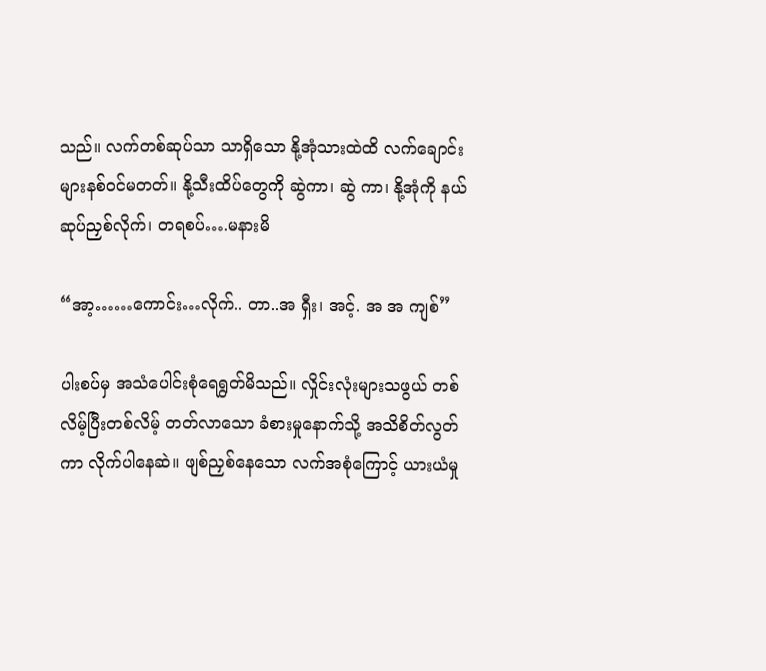သည်။ လက်တစ်ဆုပ်သာ သာရှိသော နို့အုံသားထဲထိ လက်ချောင်းများနစ်ဝင်မတတ်။ နို့သီးထိပ်တွေကို ဆွဲကာ၊ ဆွဲ ကာ၊ နို့အုံကို နယ်ဆုပ်ညှစ်လိုက်၊ တရစပ်….မနားမိ

“အာ့……ကောင်း…လိုက်.. တာ..အ ရှီး၊ အင့်. အ အ ကျစ်”

ပါးစပ်မှ အသံပေါင်းစုံရေရွတ်မိသည်။ လှိုင်းလုံးများသဖွယ် တစ်လိမ့်ပြီးတစ်လိမ့် တတ်လာသော ခံစားမှုနောက်သို့ အသိစိတ်လွတ်ကာ လိုက်ပါနေဆဲ။ ဖျစ်ညှစ်နေသော လက်အစုံကြောင့် ယားယံမှု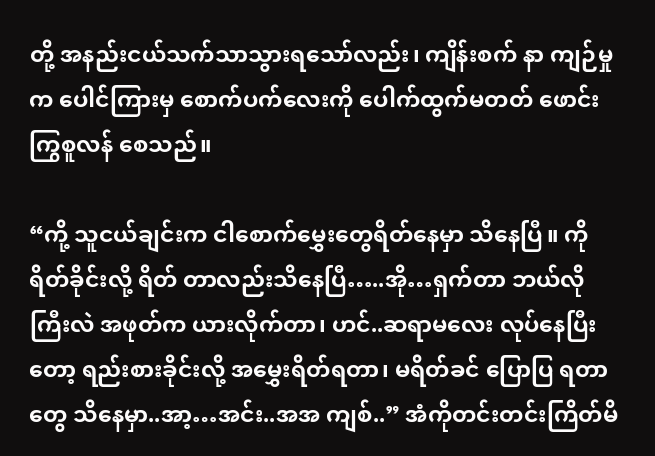တို့ အနည်းငယ်သက်သာသွားရသော်လည်း၊ ကျိန်းစက် နာ ကျဉ်မှုက ပေါင်ကြားမှ စောက်ပက်လေးကို ပေါက်ထွက်မတတ် ဖောင်းကြွစူလန် စေသည်။

“ကို့ သူငယ်ချင်းက ငါစောက်မွှေးတွေရိတ်နေမှာ သိနေပြီ။ ကိုရိတ်ခိုင်းလို့ ရိတ် တာလည်းသိနေပြီ…..အို…ရှက်တာ ဘယ်လိုကြီးလဲ အဖုတ်က ယားလိုက်တာ၊ ဟင်..ဆရာမလေး လုပ်နေပြီးတော့ ရည်းစားခိုင်းလို့ အမွှေးရိတ်ရတာ၊ မရိတ်ခင် ပြောပြ ရတာတွေ သိနေမှာ..အာ့…အင်း..အအ ကျစ်..” အံကိုတင်းတင်းကြိတ်မိ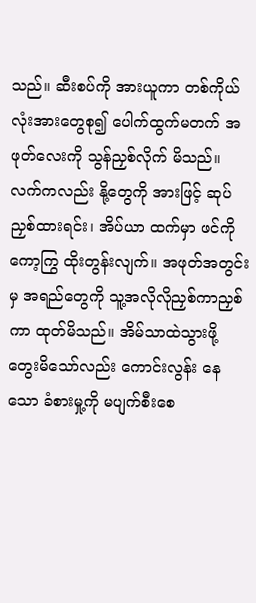သည်။ ဆီးစပ်ကို အားယူကာ တစ်ကိုယ်လုံးအားတွေစု၍ ပေါက်ထွက်မတက် အဖုတ်လေးကို သွန်ညှစ်လိုက် မိသည်။ လက်ကလည်း နို့တွေကို အားဖြင့် ဆုပ်ညှစ်ထားရင်း၊ အိပ်ယာ ထက်မှာ ဖင်ကို ကော့ကြွ ထိုးတွန်းလျက်။ အဖုတ်အတွင်းမှ အရည်တွေကို သူ့အလိုလိုညှစ်ကာညှစ်ကာ ထုတ်မိသည်။ အိမ်သာထဲသွားဖို့ တွေးမိသော်လည်း ကောင်းလွန်း နေသော ခံစားမှု့ကို မပျက်စီးစေ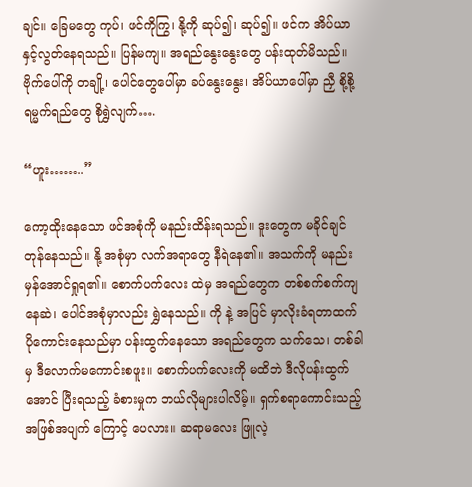ချင်။ ခြေမတွေ ကုပ်၊ ဖင်ကိုကြွ၊ နို့ကို ဆုပ်၍၊ ဆုပ်၍။ ဖင်က အိပ်ယာနှင့်လွတ်နေရသည်။ ပြန်မကျ။ အရည်နွေးနွေးတွေ ပန်းထုတ်မိသည်။ ဗိုက်ပေါ်ကို တချို့၊ ပေါင်တွေပေါ်မှာ ခပ်နွေးနွေး၊ အိပ်ယာပေါ်မှာ ညှီ စို့စို့ ရမ္မက်ရည်တွေ စိုရွှဲလျက်….

“ဟူး……..”

ကော့ထိုးနေသော ဖင်အစုံကို မနည်းထိန်းရသည်။ ဒူးတွေက မခိုင်ချင် တုန်နေသည်။ နို့ အစုံမှာ လက်အရာတွေ နီရဲနေ၏။ အသက်ကို မနည်းမှန်အောင်ရှုရ၏။ စောက်ပက်လေး ထဲမှ အရည်တွေက တစ်စက်စက်ကျနေဆဲ၊ ပေါင်အစုံမှာလည်း ရွှဲနေသည်။ ကို နဲ့ အပြင် မှာလိုးခံရတာထက် ပိုကောင်းနေသည်မှာ ပန်းထွက်နေသော အရည်တွေက သက်သေ၊ တစ်ခါမှ ဒီလောက်မကောင်းစဖူး။ စောက်ပက်လေးကို မထိဘဲ ဒီလိုပန်းထွက်အောင် ပြီးရသည့် ခံစားမှုက ဘယ်လိုများပါလိမ့်။ ရှက်စရာကောင်းသည့် အဖြစ်အပျက် ကြောင့် ပေလား။ ဆရာမလေး ဖြူလဲ့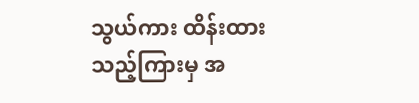သွယ်ကား ထိန်းထားသည့်ကြားမှ အ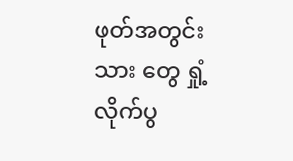ဖုတ်အတွင်းသား တွေ ရှုံ့လိုက်ပွ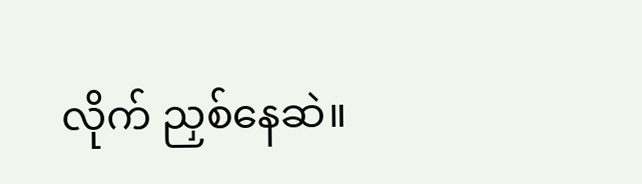လိုက် ညှစ်နေဆဲ။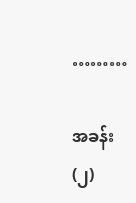………

အခန်း(၂)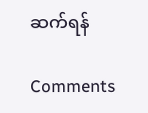ဆက်ရန်

Comments